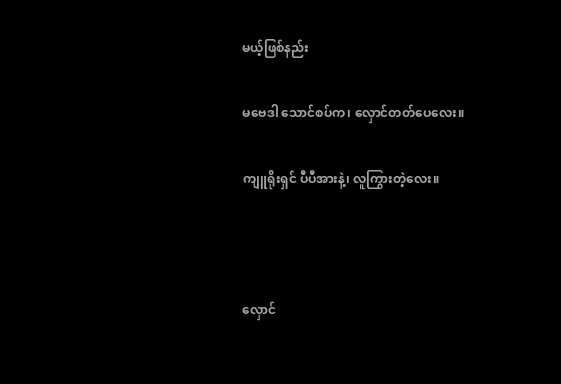မယ့်ဖြစ်နည်း

မဗေဒါ သောင်စပ်က၊ လှောင်တတ်ပေလေး။

ကျူရိုးရှင် ပီပီအားနဲ့၊ လူကြွားတဲ့လေး။



လှောင်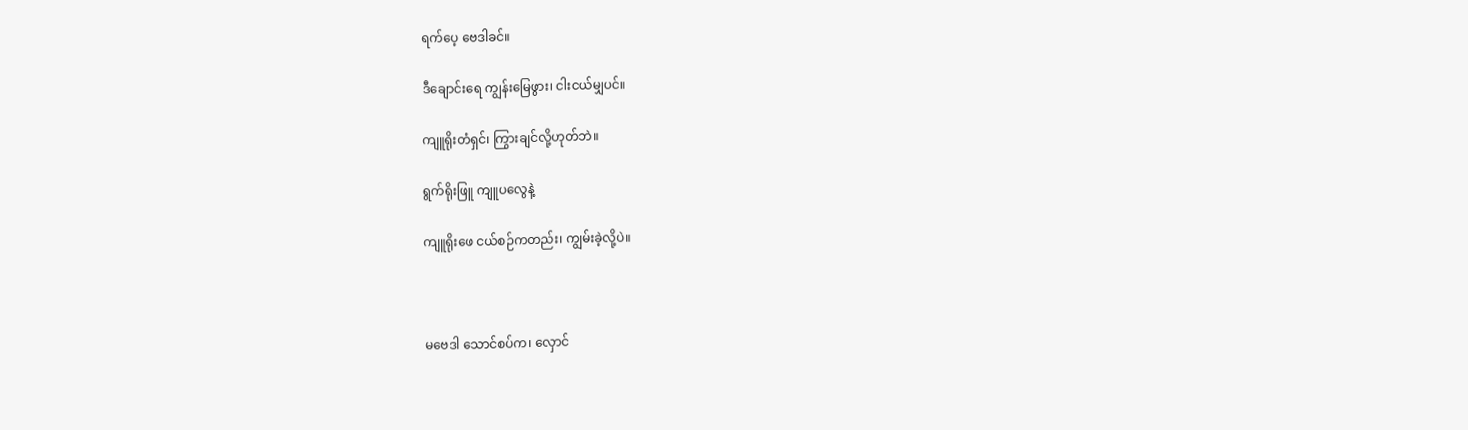ရက်ပေ့ ဗေဒါခင်။

ဒီချောင်းရေ ကျွန်းမြေဖွား၊ ငါးငယ်မျှပင်။

ကျူရိုးတံရှင်၊ ကြွားချင်လို့ဟုတ်ဘဲ။

ရွက်ရိုးဖြူ ကျူပလွေနဲ့

ကျူရိုးဖေ ငယ်စဉ်ကတည်း၊ ကျွမ်းခဲ့လို့ပဲ။



မဗေဒါ သောင်စပ်က၊ လှောင်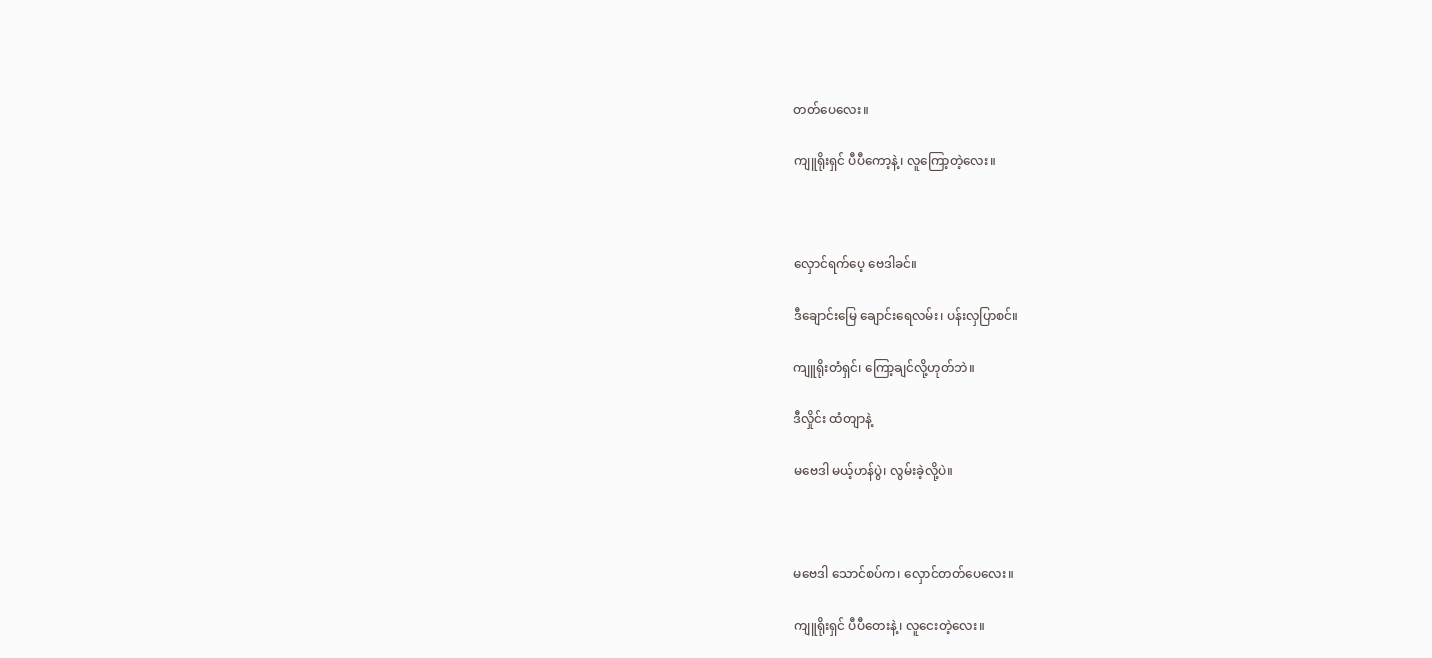တတ်ပေလေး။

ကျူရိုးရှင် ပီပီကော့နဲ့၊ လူကြော့တဲ့လေး။



လှောင်ရက်ပေ့ ဗေဒါခင်။

ဒီချောင်းမြေ ချောင်းရေလမ်း၊ ပန်းလှပြာစင်။

ကျူရိုးတံရှင်၊ ကြော့ချင်လို့ဟုတ်ဘဲ။

ဒီလှိုင်း ထံတျာနဲ့

မဗေဒါ မယ့်ဟန်ပွဲ၊ လွမ်းခဲ့လို့ပဲ။



မဗေဒါ သောင်စပ်က၊ လှောင်တတ်ပေလေး။

ကျူရိုးရှင် ပီပီတေးနဲ့၊ လူငေးတဲ့လေး။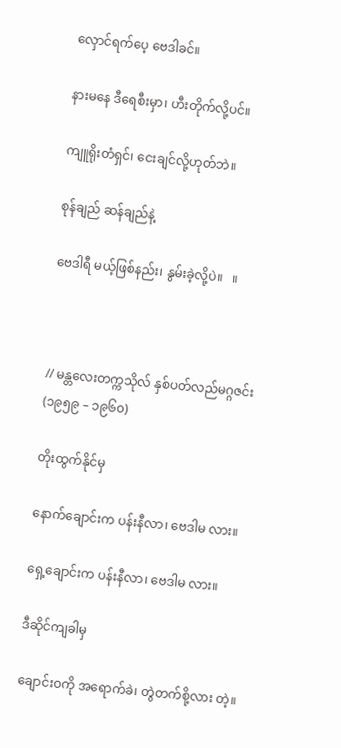လှောင်ရက်ပေ့ ဗေဒါခင်။

နားမနေ ဒီရေစီးမှာ၊ ဟီးတိုက်လို့ပင်။

ကျူရိုးတံရှင်၊ ငေးချင်လို့ဟုတ်ဘဲ။

စုန်ချည် ဆန်ချည်နဲ့

ဗေဒါရီ မယ့်ဖြစ်နည်း၊ နွမ်းခဲ့လို့ပဲ။   ။



// မန္တလေးတက္ကသိုလ် နှစ်ပတ်လည်မဂ္ဂဇင်း (၁၉၅၉ – ၁၉၆၀)

တိုးထွက်နိုင်မှ

နောက်ချောင်းက ပန်းနီလာ၊ ဗေဒါမ လား။

ရှေ့ချောင်းက ပန်းနီလာ၊ ဗေဒါမ လား။

ဒီဆိုင်ကျခါမှ

ချောင်းဝကို အရောက်ခဲ၊ တွဲတက်စို့လား တဲ့။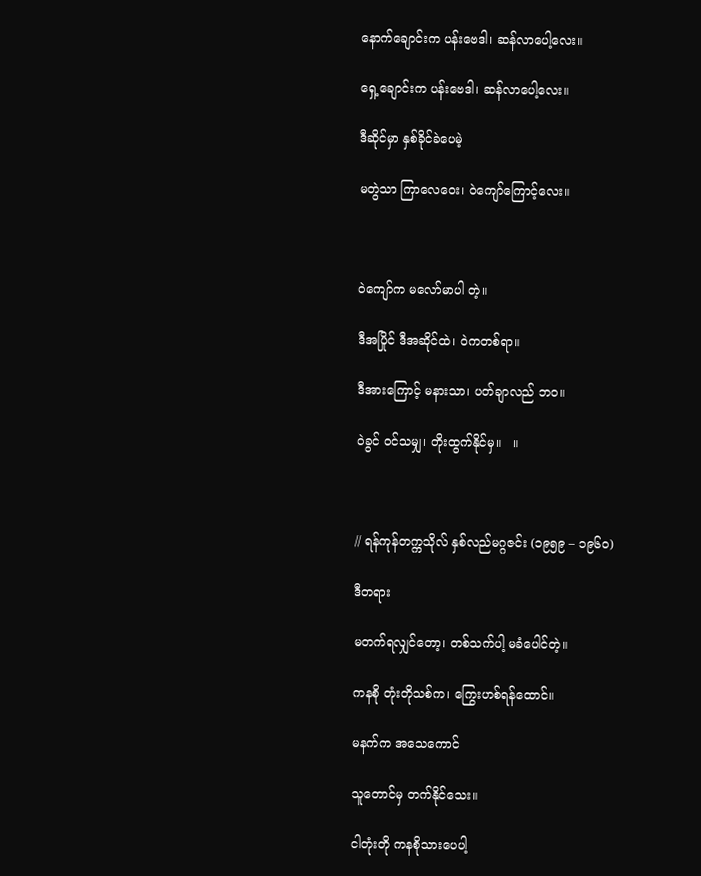နောက်ချောင်းက ပန်းဗေဒါ၊ ဆန်လာပေါ့လေး။

ရှေ့ချောင်းက ပန်းဗေဒါ၊ ဆန်လာပေါ့လေး။

ဒီဆိုင်မှာ နှစ်ခိုင်ခဲပေမဲ့

မတွဲသာ ကြာလေဝေး၊ ဝဲကျော်ကြောင့်လေး။



ဝဲကျော်က မလော်မာပါ တဲ့။

ဒီအပြိုင် ဒီအဆိုင်ထဲ၊ ဝဲကတစ်ရာ။

ဒီအားကြောင့် မနားသာ၊ ပတ်ချာလည် ဘဝ။

ဝဲခွင် ဝင်သမျှ၊ တိုးထွက်နိုင်မှ။   ။



// ရန်ကုန်တက္ကသိုလ် နှစ်လည်မဂ္ဂဇင်း (၁၉၅၉ – ၁၉၆၀)

ဒီတရား

မတက်ရလျှင်တော့၊ တစ်သက်ပါ့ မခံပေါင်တဲ့။

ကနစို တုံးတိုသစ်က၊ ကြွေးဟစ်ရန်ထောင်။

မနက်က အသေကောင်

သူတောင်မှ တက်နိုင်သေး။

ငါတုံးတို ကနစိုသားပေပါ့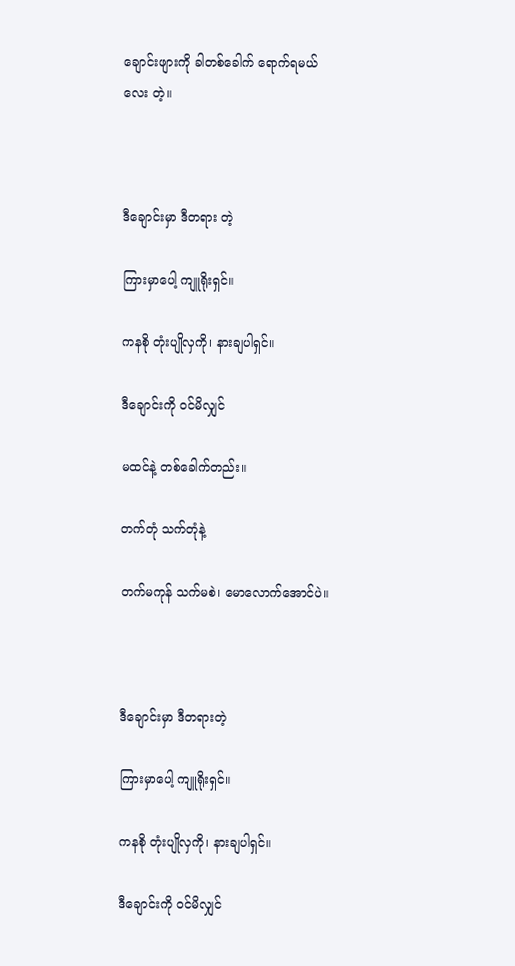ချောင်းဖျားကို ခါတစ်ခေါက် ရောက်ရမယ်လေး တဲ့။



ဒီချောင်းမှာ ဒီတရား တဲ့

ကြားမှာပေါ့ ကျူရိုးရှင်။

ကနစို တုံးပျိုလှကို၊ နားချပါရှင်။

ဒီချောင်းကို ဝင်မိလျှင်

မထင်နဲ့ တစ်ခေါက်တည်း။

တက်တုံ သက်တုံနဲ့

တက်မကုန် သက်မစဲ၊ မောလောက်အောင်ပဲ။



ဒီချောင်းမှာ ဒီတရားတဲ့

ကြားမှာပေါ့ ကျူရိုးရှင်။

ကနစို တုံးပျိုလှကို၊ နားချပါရှင်။

ဒီချောင်းကို ဝင်မိလျှင်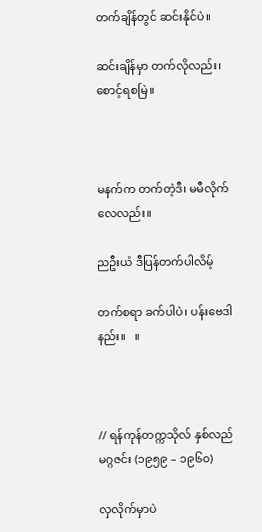တက်ချိန်တွင် ဆင်းနိုင်ပဲ။

ဆင်းချိန်မှာ တက်လိုလည်း၊ စောင့်ရစမြဲ။



မနက်က တက်တဲ့ဒီ၊ မမီလိုက်လေလည်း။

ညဦးယံ ဒီပြန်တက်ပါလိမ့်

တက်စရာ ခက်ပါပဲ၊ ပန်းဗေဒါနည်း။   ။



// ရန်ကုန်တက္ကသိုလ် နှစ်လည်မဂ္ဂဇင်း (၁၉၅၉ – ၁၉၆၀)

လှလိုက်မှာပဲ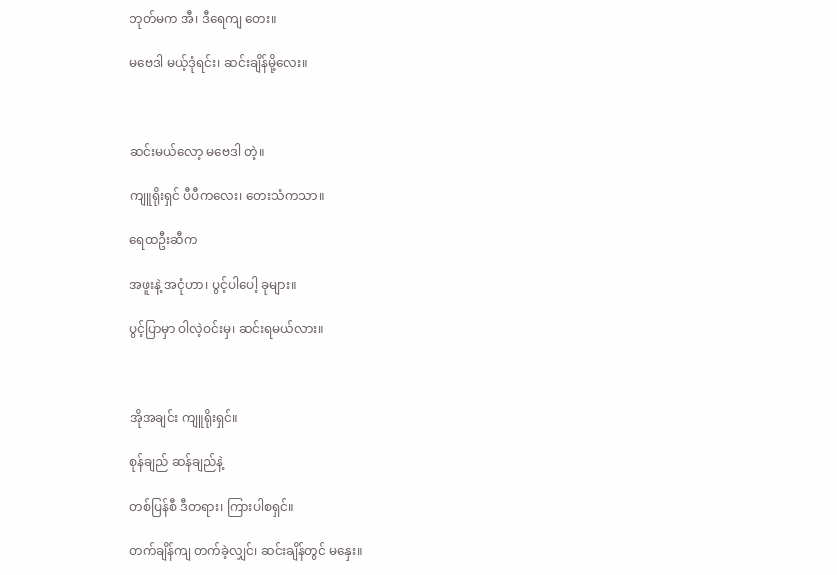ဘုတ်မက အီ၊ ဒီရေကျ တေး။

မဗေဒါ မယ့်ဒုံရင်း၊ ဆင်းချိန်မို့လေး။



ဆင်းမယ်လော့ မဗေဒါ တဲ့။

ကျူရိုးရှင် ပီပီကလေး၊ တေးသံကသာ။

ရေထဦးဆီက

အဖူးနဲ့ အငုံဟာ၊ ပွင့်ပါပေါ့ ခုများ။

ပွင့်ပြာမှာ ဝါလဲ့ဝင်းမှ၊ ဆင်းရမယ်လား။



အိုအချင်း ကျူရိုးရှင်။

စုန်ချည် ဆန်ချည်နဲ့

တစ်ပြန်စီ ဒီတရား၊ ကြားပါစရှင်။

တက်ချိန်ကျ တက်ခဲ့လျှင်၊ ဆင်းချိန်တွင် မနှေး။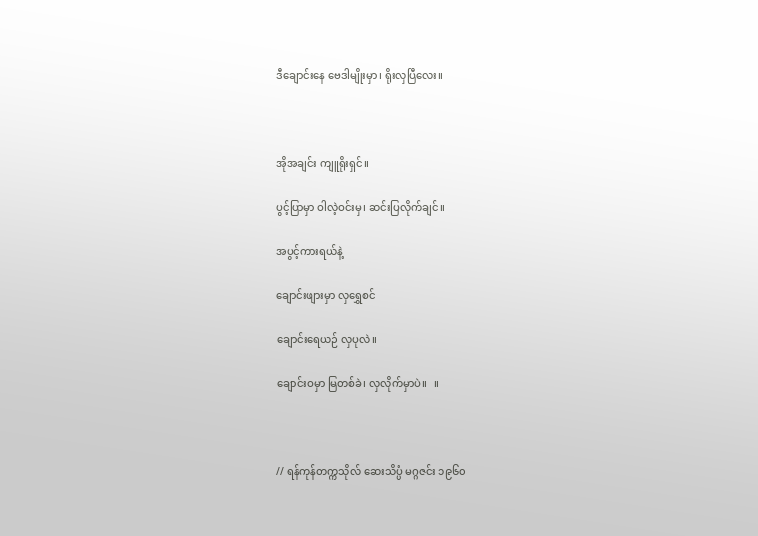ဒီချောင်းနေ ဗေဒါမျိုးမှာ၊ ရိုးလှပြီလေး။



အိုအချင်း ကျူရိုးရှင်။

ပွင့်ပြာမှာ ဝါလဲ့ဝင်းမှ၊ ဆင်းပြလိုက်ချင်။

အပွင့်ကားရယ်နဲ့

ချောင်းဖျားမှာ လှရွှေစင်

ချောင်းရေယဉ် လှပုလဲ။

ချောင်းဝမှာ မြတစ်ခဲ၊ လှလိုက်မှာပဲ။   ။



// ရန်ကုန်တက္ကသိုလ် ဆေးသိပ္ပံ မဂ္ဂဇင်း ၁၉၆၀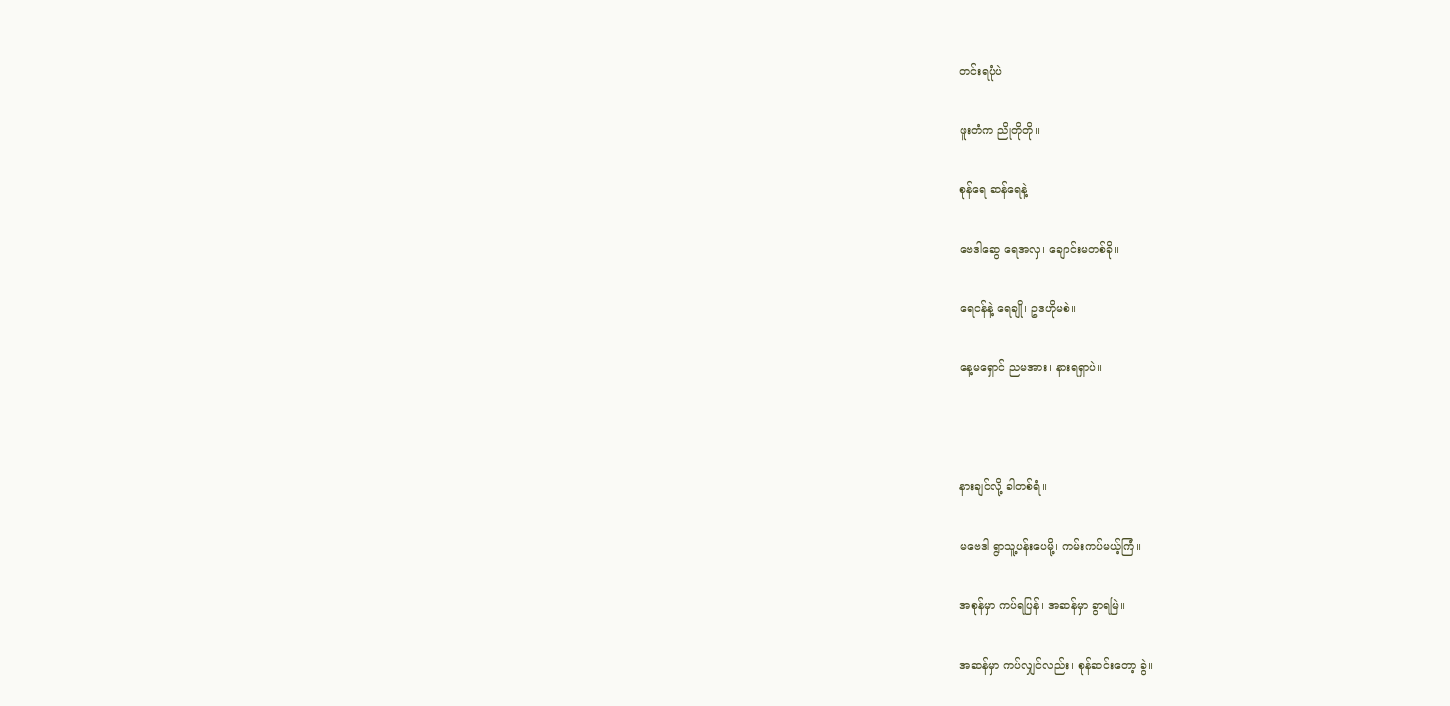တင်းရပုံပဲ

ဖူးတံက ညိုတိုတို။

စုန်ရေ ဆန်ရေနဲ့

ဗေဒါဆွေ ရေအလှ၊ ချောင်းမတစ်ခို။

ရေငန်နဲ့ ရေချို၊ ဥဒဟိုမစဲ။

နေ့မရှောင် ညမအား၊ နားရရှာပဲ။



နားချင်လို့ ခါတစ်ရံ။

မဗေဒါ ရွာသူ့ပန်းပေမို့၊ ကမ်းကပ်မယ့်ကြံ။

အစုန်မှာ ကပ်ရပြန်၊ အဆန်မှာ ခွာရမြဲ။

အဆန်မှာ ကပ်လျှင်လည်း၊ စုန်ဆင်းတော့ ခွဲ။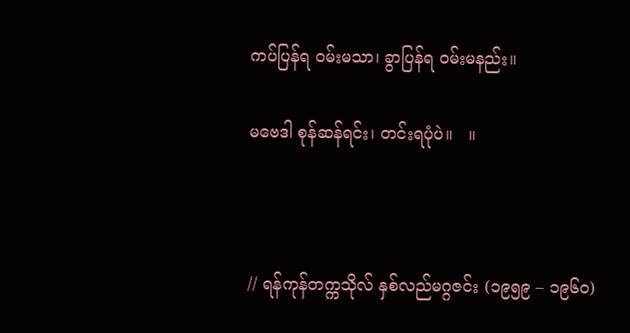ကပ်ပြန်ရ ဝမ်းမသာ၊ ခွာပြန်ရ ဝမ်းမနည်း။

မဗေဒါ စုန်ဆန်ရင်း၊ တင်းရပုံပဲ။   ။



// ရန်ကုန်တက္ကသိုလ် နှစ်လည်မဂ္ဂဇင်း (၁၉၅၉ – ၁၉၆၀)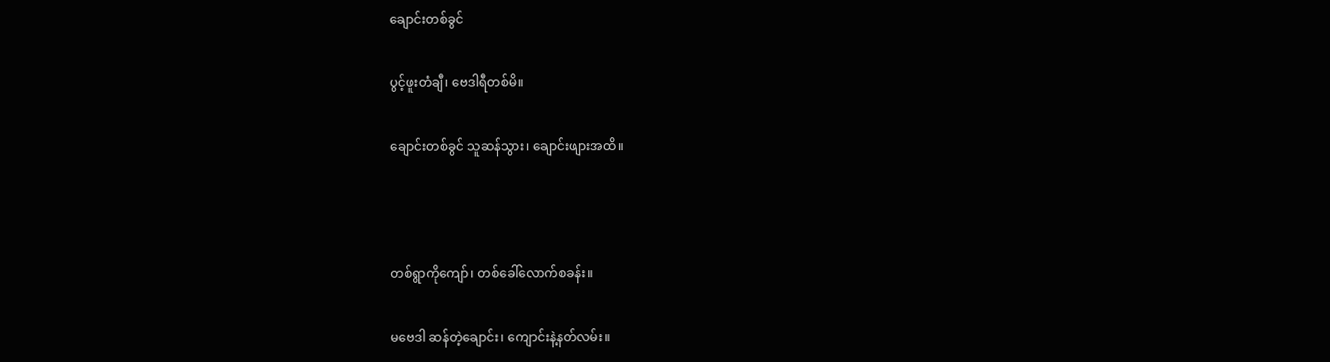ချောင်းတစ်ခွင်

ပွင့်ဖူးတံချီ၊ ဗေဒါရီတစ်မိ။

ချောင်းတစ်ခွင် သူဆန်သွား၊ ချောင်းဖျားအထိ။



တစ်ရွာကိုကျော်၊ တစ်ခေါ်လောက်စခန်း။

မဗေဒါ ဆန်တဲ့ချောင်း၊ ကျောင်းနဲ့နတ်လမ်း။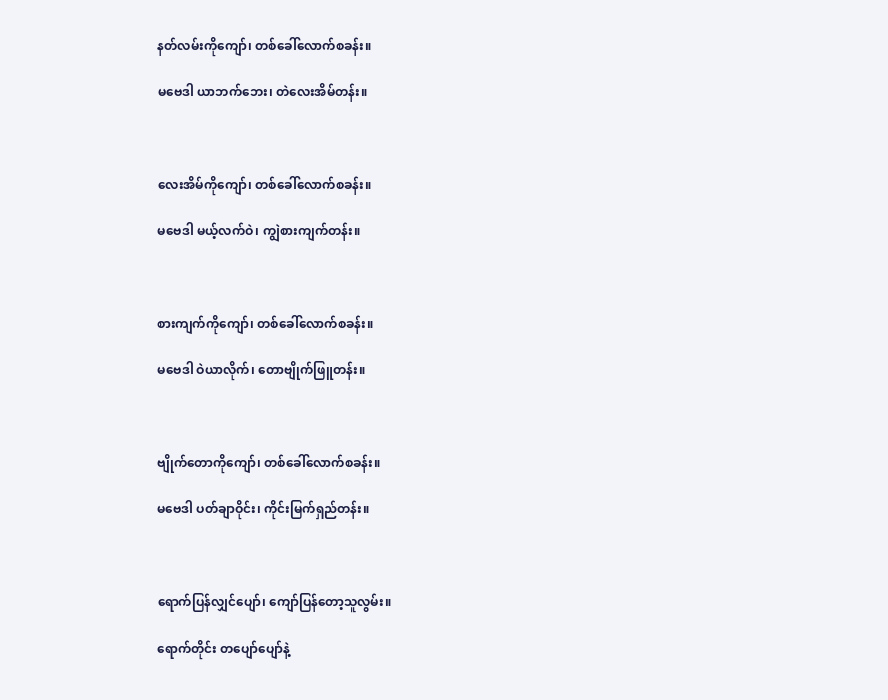နတ်လမ်းကိုကျော်၊ တစ်ခေါ်လောက်စခန်း။

မဗေဒါ ယာဘက်ဘေး၊ တဲလေးအိမ်တန်း။



လေးအိမ်ကိုကျော်၊ တစ်ခေါ်လောက်စခန်း။

မဗေဒါ မယ့်လက်ဝဲ၊ ကျွဲစားကျက်တန်း။



စားကျက်ကိုကျော်၊ တစ်ခေါ်လောက်စခန်း။

မဗေဒါ ဝဲယာလိုက်၊ တောဗျိုက်ဖြူတန်း။



ဗျိုက်တောကိုကျော်၊ တစ်ခေါ်လောက်စခန်း။

မဗေဒါ ပတ်ချာဝိုင်း၊ ကိုင်းမြက်ရှည်တန်း။



ရောက်ပြန်လျှင်ပျော်၊ ကျော်ပြန်တော့သူလွမ်း။

ရောက်တိုင်း တပျော်ပျော်နဲ့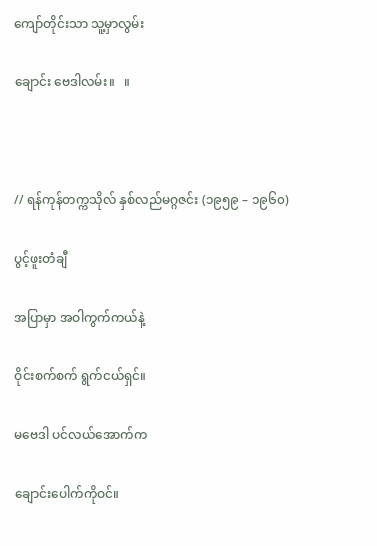ကျော်တိုင်းသာ သူ့မှာလွမ်း

ချောင်း ဗေဒါလမ်း။   ။



// ရန်ကုန်တက္ကသိုလ် နှစ်လည်မဂ္ဂဇင်း (၁၉၅၉ – ၁၉၆၀)

ပွင့်ဖူးတံချီ

အပြာမှာ အဝါကွက်ကယ်နဲ့

ဝိုင်းစက်စက် ရွက်ငယ်ရှင်။

မဗေဒါ ပင်လယ်အောက်က

ချောင်းပေါက်ကိုဝင်။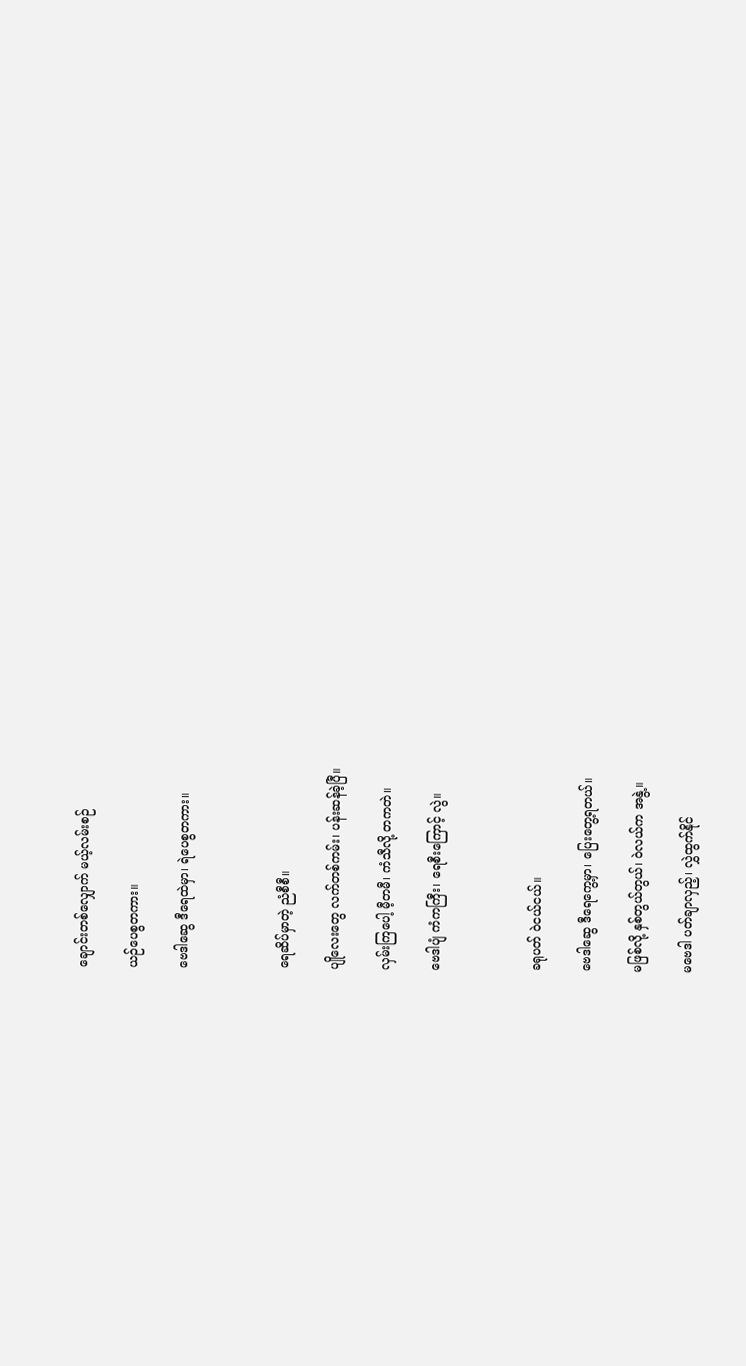ချောင်းတစ်လျှောက် မယ့်လမ်းစဉ်

ယဉ်ပေစွတကား။

ဗေဒါဆွေ ဒီရေထဲမှာ၊ ရဲပေစွတကား။



ရေဆိပ်မှာတဲ့ ညံစီစီ။

ပျိုလေးတွေ လက်တစ်ကမ်း၊ ပန်းဆန်ခဲ့ပြီ။

လှမ်းကြပေါ့ မီ့တမီ၊ ကံသီလို့ တကတဲ။

ဗေဒါပျံ ကံကကြီး၊ ရေစီးကြောင့် လွဲ။



ခရုပတ် ဝဲငယ်ငယ်။

ဗေဒါဆွေ ဒီရေကွေ့မှာ၊ ပြေးတွေ့ရတယ်။

မဖြစ်လို့ နှစ်တွယ်တွယ်၊ ဝဲလယ်က အနွဲ့။

မဗေဒါ ပတ်ချာလှည့်၊ လွှဲထွက်နိုင်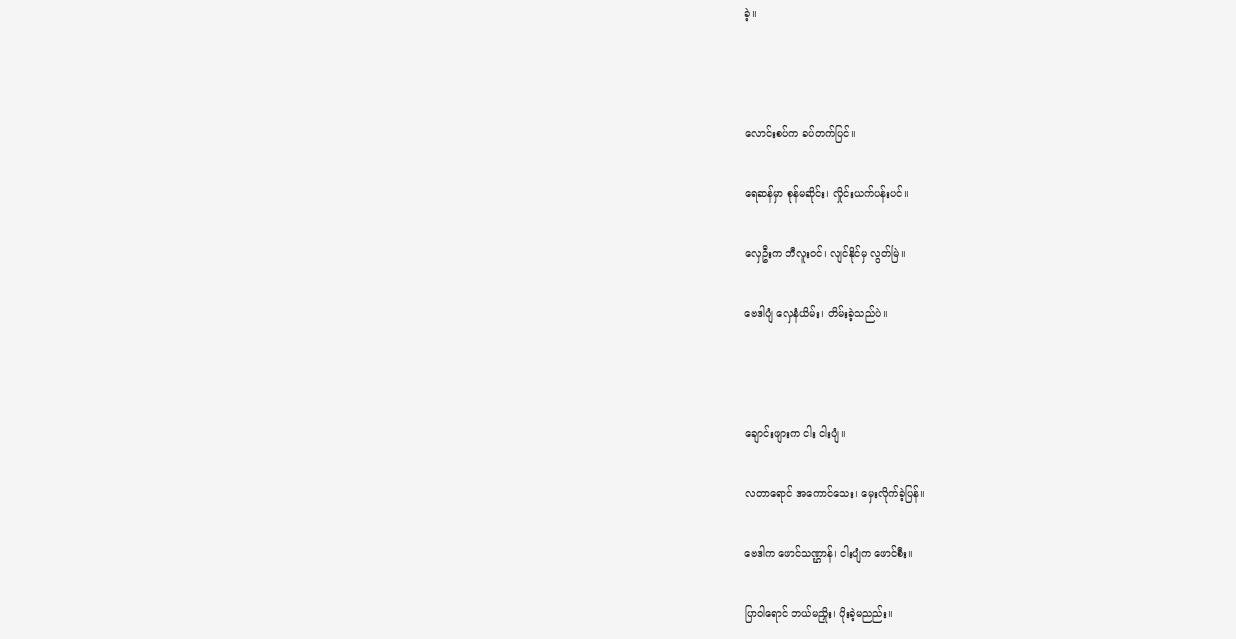ခဲ့။



လောင်းစပ်က ခပ်တက်ပြင်။

ရေဆန်မှာ စုန်မဆိုင်း၊ လှိုင်းယက်ပန်းပင်။

လှေဦးက ဘီလူးဝင်၊ လျင်နိုင်မှ လွတ်မြဲ။

ဗေဒါပျံ လှေနံယိမ်း၊ တိမ်းခဲ့သည်ပဲ။



ချောင်းဖျားက ငါး ငါးပျံ။

လတာရောင် အကောင်သေး၊ မှေးလိုက်ခဲ့ပြန်။

ဗေဒါက ဖောင်သဏ္ဌာန်၊ ငါးပျံက ဖောင်စီး။

ပြာဝါရောင် ဘယ်မညှိုး၊ ပိုးခဲ့မညည်း။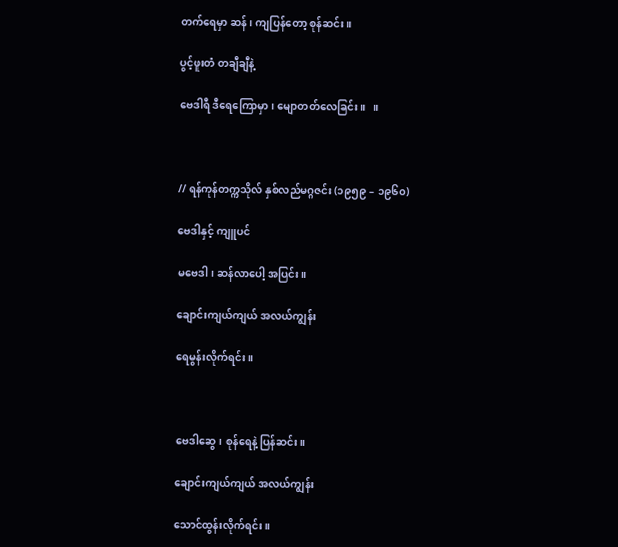တက်ရေမှာ ဆန်၊ ကျပြန်တော့ စုန်ဆင်း။

ပွင့်ဖူးတံ တချီချီနဲ့

ဗေဒါရီ ဒီရေကြောမှာ၊ မျောတတ်လေခြင်း။   ။



// ရန်ကုန်တက္ကသိုလ် နှစ်လည်မဂ္ဂဇင်း (၁၉၅၉ – ၁၉၆၀)

ဗေဒါနှင့် ကျူပင်

မဗေဒါ၊ ဆန်လာပေါ့ အပြင်း။

ချောင်းကျယ်ကျယ် အလယ်ကျွန်း

ရေမွန်းလိုက်ရင်း။



ဗေဒါဆွေ၊ စုန်ရေနဲ့ ပြန်ဆင်း။

ချောင်းကျယ်ကျယ် အလယ်ကျွန်း

သောင်ထွန်းလိုက်ရင်း။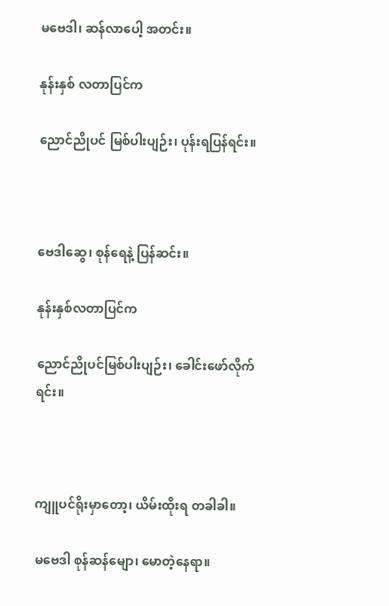မဗေဒါ၊ ဆန်လာပေါ့ အတင်း။

နုန်းနှစ် လတာပြင်က

ညောင်ညိုပင် မြစ်ပါးပျဉ်း၊ ပုန်းရပြန်ရင်း။



ဗေဒါဆွေ၊ စုန်ရေနဲ့ ပြန်ဆင်း။

နုန်းနှစ်လတာပြင်က

ညောင်ညိုပင်မြစ်ပါးပျဉ်း၊ ခေါင်းဖော်လိုက်ရင်း။



ကျူပင်ရိုးမှာတော့၊ ယိမ်းထိုးရ တခါခါ။

မဗေဒါ စုန်ဆန်မျော၊ မောတဲ့နေရာ။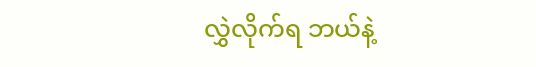လွှဲလိုက်ရ ဘယ်နဲ့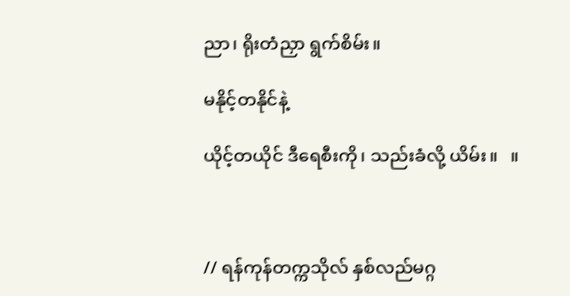ညာ၊ ရိုးတံညှာ ရွက်စိမ်း။

မနိုင့်တနိုင်နဲ့

ယိုင့်တယိုင် ဒီရေစီးကို၊ သည်းခံလို့ ယိမ်း။   ။



// ရန်ကုန်တက္ကသိုလ် နှစ်လည်မဂ္ဂ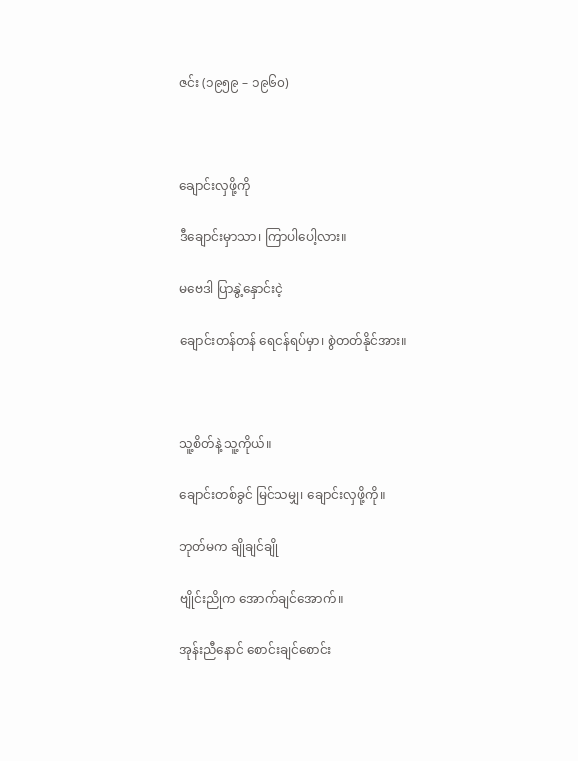ဇင်း (၁၉၅၉ – ၁၉၆၀)



ချောင်းလှဖို့ကို

ဒီချောင်းမှာသာ၊ ကြာပါပေါ့လား။

မဗေဒါ ပြာနွဲ့နှောင်းငဲ့

ချောင်းတန်တန် ရေငန်ရပ်မှာ၊ စွဲတတ်နိုင်အား။



သူ့စိတ်နဲ့ သူ့ကိုယ်။

ချောင်းတစ်ခွင် မြင်သမျှ၊ ချောင်းလှဖို့ကို။

ဘုတ်မက ချိုချင်ချို

ဗျိုင်းညိုက အောက်ချင်အောက်။

အုန်းညီနောင် စောင်းချင်စောင်း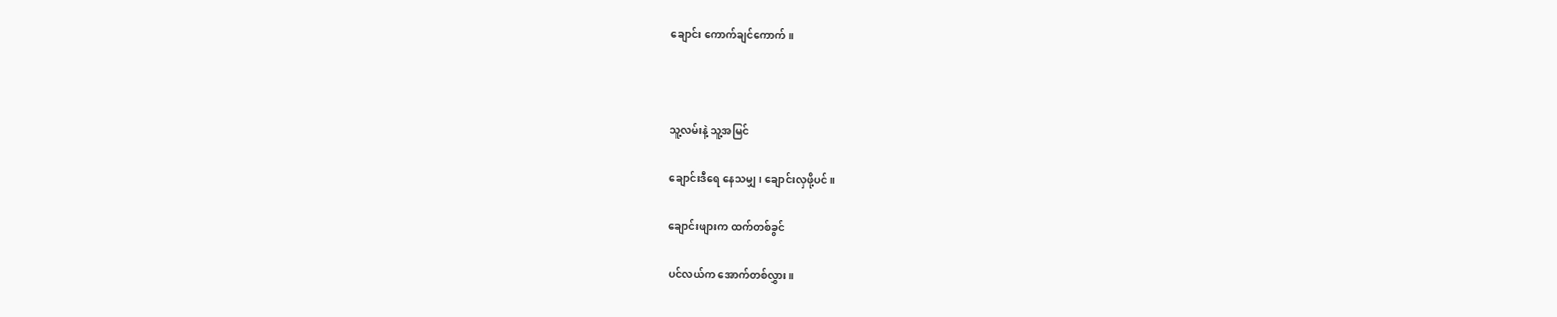ချောင်း ကောက်ချင်ကောက်။



သူ့လမ်းနဲ့ သူ့အမြင်

ချောင်းဒီရေ နေသမျှ၊ ချောင်းလှဖို့ပင်။

ချောင်းဖျားက ထက်တစ်ခွင်

ပင်လယ်က အောက်တစ်လွှား။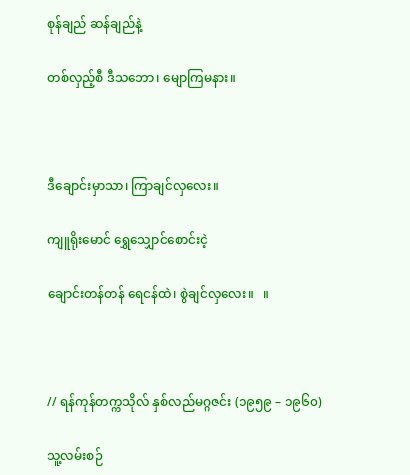စုန်ချည် ဆန်ချည်နဲ့

တစ်လှည့်စီ ဒီသဘော၊ မျောကြမနား။



ဒီချောင်းမှာသာ၊ ကြာချင်လှလေး။

ကျူရိုးမောင် ရွှေသျှောင်စောင်းငဲ့

ချောင်းတန်တန် ရေငန်ထဲ၊ စွဲချင်လှလေး။   ။



// ရန်ကုန်တက္ကသိုလ် နှစ်လည်မဂ္ဂဇင်း (၁၉၅၉ – ၁၉၆၀)

သူ့လမ်းစဉ်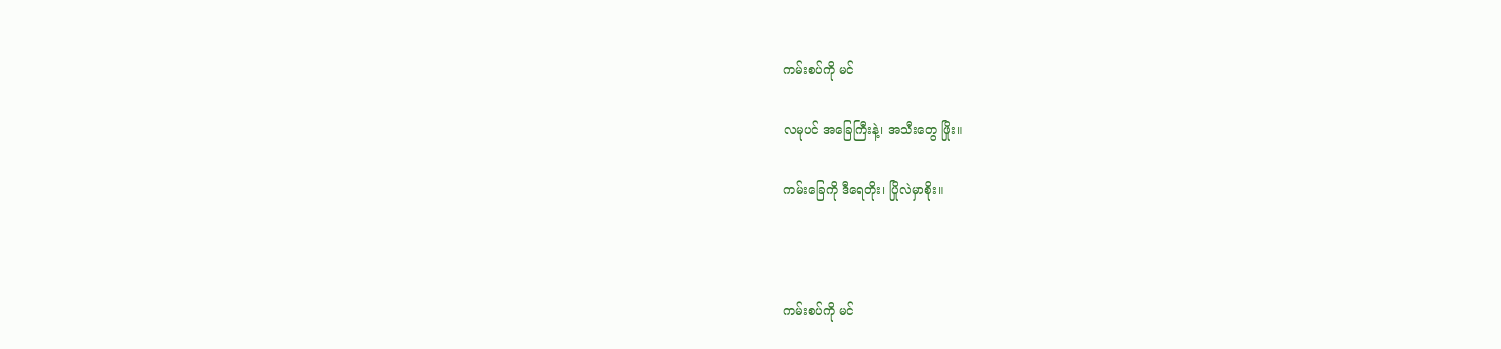ကမ်းစပ်ကို မင်

လမုပင် အခြေကြီးနဲ့၊ အသီးတွေ ဖြိုး။

ကမ်းခြေကို ဒီရေတိုး၊ ပြိုလဲမှာစိုး။



ကမ်းစပ်ကို မင်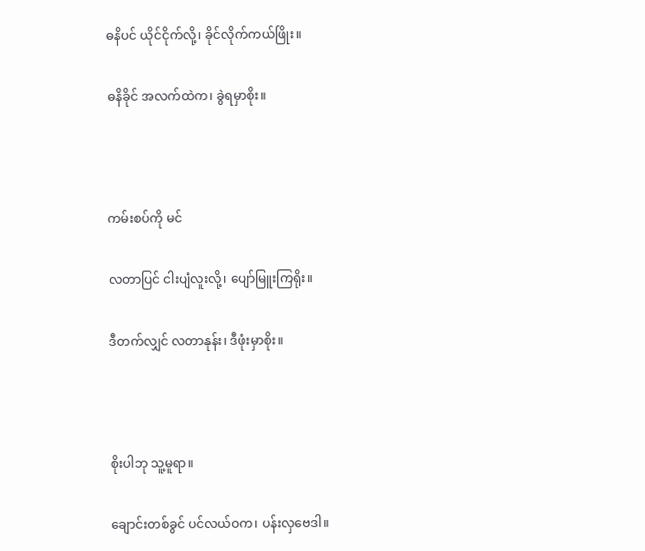ဓနိပင် ယိုင်ငိုက်လို့၊ ခိုင်လိုက်ကယ်ဖြိုး။

ဓနိခိုင် အလက်ထဲက၊ ခွဲရမှာစိုး။



ကမ်းစပ်ကို မင်

လတာပြင် ငါးပျံလူးလို့၊ ပျော်မြူးကြရိုး။

ဒီတက်လျှင် လတာနုန်း၊ ဒီဖုံးမှာစိုး။



စိုးပါဘု သူ့မူရာ။

ချောင်းတစ်ခွင် ပင်လယ်ဝက၊ ပန်းလှဗေဒါ။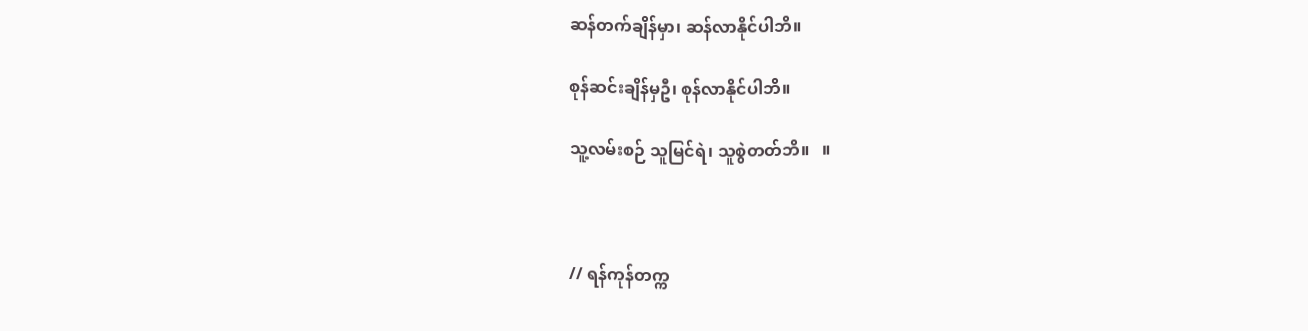ဆန်တက်ချိန်မှာ၊ ဆန်လာနိုင်ပါဘိ။

စုန်ဆင်းချိန်မှဦ၊ စုန်လာနိုင်ပါဘိ။

သူ့လမ်းစဉ် သူမြင်ရဲ၊ သူစွဲတတ်ဘိ။   ။



// ရန်ကုန်တက္က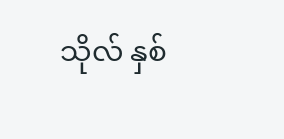သိုလ် နှစ်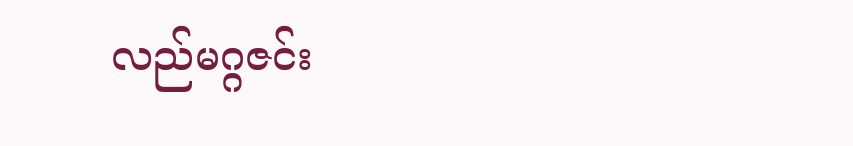လည်မဂ္ဂဇင်း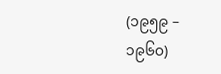(၁၉၅၉ – ၁၉၆၀)